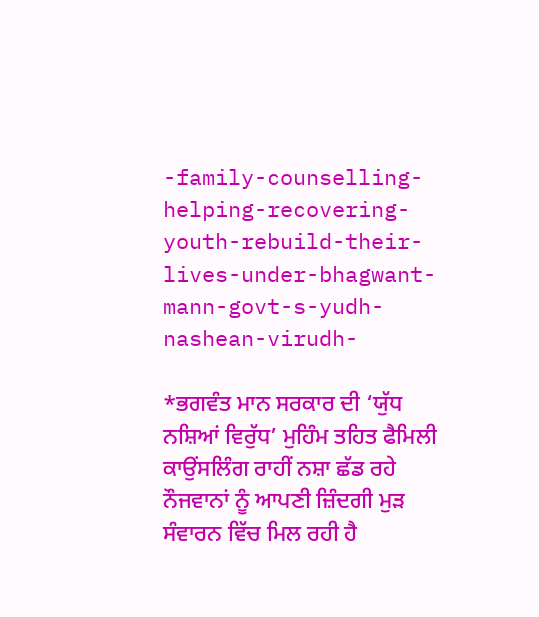-family-counselling-helping-recovering-youth-rebuild-their-lives-under-bhagwant-mann-govt-s-yudh-nashean-virudh-

*ਭਗਵੰਤ ਮਾਨ ਸਰਕਾਰ ਦੀ ‘ਯੁੱਧ ਨਸ਼ਿਆਂ ਵਿਰੁੱਧ’ ਮੁਹਿੰਮ ਤਹਿਤ ਫੈਮਿਲੀ ਕਾਉਂਸਲਿੰਗ ਰਾਹੀਂ ਨਸ਼ਾ ਛੱਡ ਰਹੇ ਨੌਜਵਾਨਾਂ ਨੂੰ ਆਪਣੀ ਜ਼ਿੰਦਗੀ ਮੁੜ ਸੰਵਾਰਨ ਵਿੱਚ ਮਿਲ ਰਹੀ ਹੈ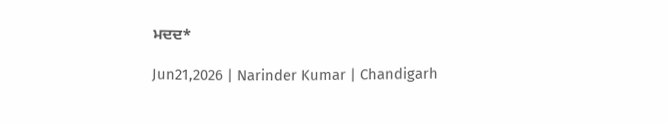ਮਦਦ*

Jun21,2026 | Narinder Kumar | Chandigarh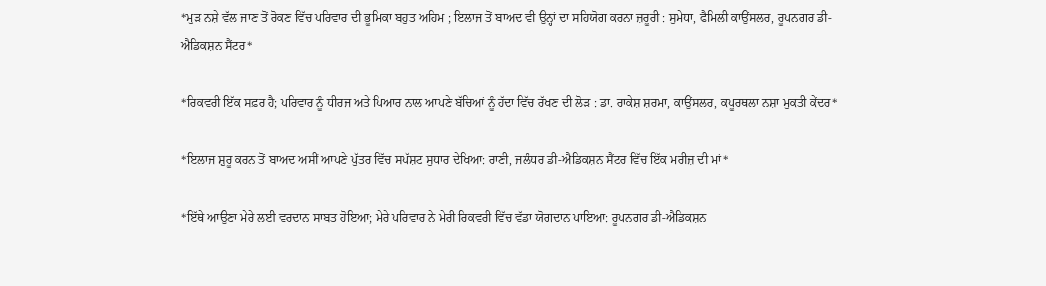*ਮੁੜ ਨਸ਼ੇ ਵੱਲ ਜਾਣ ਤੋਂ ਰੋਕਣ ਵਿੱਚ ਪਰਿਵਾਰ ਦੀ ਭੂਮਿਕਾ ਬਹੁਤ ਅਹਿਮ ; ਇਲਾਜ ਤੋਂ ਬਾਅਦ ਵੀ ਉਨ੍ਹਾਂ ਦਾ ਸਹਿਯੋਗ ਕਰਨਾ ਜ਼ਰੂਰੀ : ਸੁਮੇਧਾ, ਫੈਮਿਲੀ ਕਾਉਂਸਲਰ, ਰੂਪਨਗਰ ਡੀ-ਐਡਿਕਸ਼ਨ ਸੈਂਟਰ*

*ਰਿਕਵਰੀ ਇੱਕ ਸਫ਼ਰ ਹੈ; ਪਰਿਵਾਰ ਨੂੰ ਧੀਰਜ ਅਤੇ ਪਿਆਰ ਨਾਲ ਆਪਣੇ ਬੱਚਿਆਂ ਨੂੰ ਹੱਦਾ ਵਿੱਚ ਰੱਖਣ ਦੀ ਲੋਡ਼ : ਡਾ. ਰਾਕੇਸ਼ ਸ਼ਰਮਾ, ਕਾਉਂਸਲਰ, ਕਪੂਰਥਲਾ ਨਸ਼ਾ ਮੁਕਤੀ ਕੇਂਦਰ*

*ਇਲਾਜ ਸ਼ੁਰੂ ਕਰਨ ਤੋਂ ਬਾਅਦ ਅਸੀਂ ਆਪਣੇ ਪੁੱਤਰ ਵਿੱਚ ਸਪੱਸ਼ਟ ਸੁਧਾਰ ਦੇਖਿਆ: ਰਾਣੀ, ਜਲੰਧਰ ਡੀ-ਐਡਿਕਸ਼ਨ ਸੈਂਟਰ ਵਿੱਚ ਇੱਕ ਮਰੀਜ਼ ਦੀ ਮਾਂ*

*ਇੱਥੇ ਆਉਣਾ ਮੇਰੇ ਲਈ ਵਰਦਾਨ ਸਾਬਤ ਹੋਇਆ; ਮੇਰੇ ਪਰਿਵਾਰ ਨੇ ਮੇਰੀ ਰਿਕਵਰੀ ਵਿੱਚ ਵੱਡਾ ਯੋਗਦਾਨ ਪਾਇਆ: ਰੂਪਨਗਰ ਡੀ-ਐਡਿਕਸ਼ਨ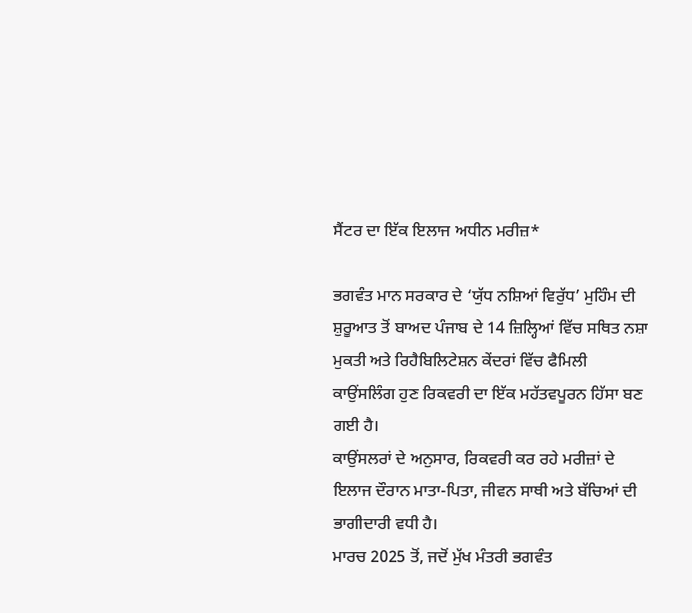ਸੈਂਟਰ ਦਾ ਇੱਕ ਇਲਾਜ ਅਧੀਨ ਮਰੀਜ਼*

ਭਗਵੰਤ ਮਾਨ ਸਰਕਾਰ ਦੇ ‘ਯੁੱਧ ਨਸ਼ਿਆਂ ਵਿਰੁੱਧ’ ਮੁਹਿੰਮ ਦੀ ਸ਼ੁਰੂਆਤ ਤੋਂ ਬਾਅਦ ਪੰਜਾਬ ਦੇ 14 ਜ਼ਿਲ੍ਹਿਆਂ ਵਿੱਚ ਸਥਿਤ ਨਸ਼ਾ ਮੁਕਤੀ ਅਤੇ ਰਿਹੈਬਿਲਿਟੇਸ਼ਨ ਕੇਂਦਰਾਂ ਵਿੱਚ ਫੈਮਿਲੀ ਕਾਉਂਸਲਿੰਗ ਹੁਣ ਰਿਕਵਰੀ ਦਾ ਇੱਕ ਮਹੱਤਵਪੂਰਨ ਹਿੱਸਾ ਬਣ ਗਈ ਹੈ।
ਕਾਉਂਸਲਰਾਂ ਦੇ ਅਨੁਸਾਰ, ਰਿਕਵਰੀ ਕਰ ਰਹੇ ਮਰੀਜ਼ਾਂ ਦੇ ਇਲਾਜ ਦੌਰਾਨ ਮਾਤਾ-ਪਿਤਾ, ਜੀਵਨ ਸਾਥੀ ਅਤੇ ਬੱਚਿਆਂ ਦੀ ਭਾਗੀਦਾਰੀ ਵਧੀ ਹੈ।
ਮਾਰਚ 2025 ਤੋਂ, ਜਦੋਂ ਮੁੱਖ ਮੰਤਰੀ ਭਗਵੰਤ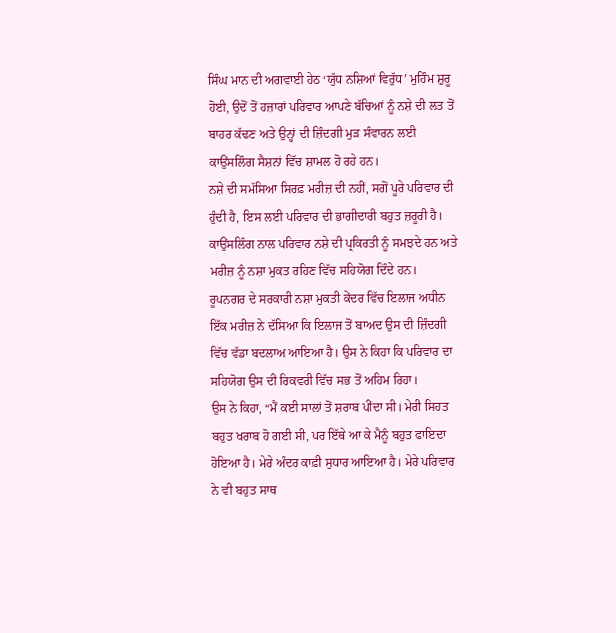ਸਿੰਘ ਮਾਨ ਦੀ ਅਗਵਾਈ ਹੇਠ ‘ਯੁੱਧ ਨਸ਼ਿਆਂ ਵਿਰੁੱਧ’ ਮੁਹਿੰਮ ਸ਼ੁਰੂ ਹੋਈ, ਉਦੋਂ ਤੋਂ ਹਜ਼ਾਰਾਂ ਪਰਿਵਾਰ ਆਪਣੇ ਬੱਚਿਆਂ ਨੂੰ ਨਸ਼ੇ ਦੀ ਲਤ ਤੋਂ ਬਾਹਰ ਕੱਢਣ ਅਤੇ ਉਨ੍ਹਾਂ ਦੀ ਜ਼ਿੰਦਗੀ ਮੁੜ ਸੰਵਾਰਨ ਲਈ ਕਾਉਂਸਲਿੰਗ ਸੈਸ਼ਨਾਂ ਵਿੱਚ ਸ਼ਾਮਲ ਹੋ ਰਹੇ ਹਨ।
ਨਸ਼ੇ ਦੀ ਸਮੱਸਿਆ ਸਿਰਫ਼ ਮਰੀਜ਼ ਦੀ ਨਹੀਂ, ਸਗੋਂ ਪੂਰੇ ਪਰਿਵਾਰ ਦੀ ਹੁੰਦੀ ਹੈ, ਇਸ ਲਈ ਪਰਿਵਾਰ ਦੀ ਭਾਗੀਦਾਰੀ ਬਹੁਤ ਜ਼ਰੂਰੀ ਹੈ। ਕਾਉਂਸਲਿੰਗ ਨਾਲ ਪਰਿਵਾਰ ਨਸ਼ੇ ਦੀ ਪ੍ਰਕਿਰਤੀ ਨੂੰ ਸਮਝਦੇ ਹਨ ਅਤੇ ਮਰੀਜ਼ ਨੂੰ ਨਸ਼ਾ ਮੁਕਤ ਰਹਿਣ ਵਿੱਚ ਸਹਿਯੋਗ ਦਿੰਦੇ ਹਨ।
ਰੂਪਨਗਰ ਦੇ ਸਰਕਾਰੀ ਨਸ਼ਾ ਮੁਕਤੀ ਕੇਂਦਰ ਵਿੱਚ ਇਲਾਜ ਅਧੀਨ ਇੱਕ ਮਰੀਜ਼ ਨੇ ਦੱਸਿਆ ਕਿ ਇਲਾਜ ਤੋਂ ਬਾਅਦ ਉਸ ਦੀ ਜ਼ਿੰਦਗੀ ਵਿੱਚ ਵੱਡਾ ਬਦਲਾਅ ਆਇਆ ਹੈ। ਉਸ ਨੇ ਕਿਹਾ ਕਿ ਪਰਿਵਾਰ ਦਾ ਸਹਿਯੋਗ ਉਸ ਦੀ ਰਿਕਵਰੀ ਵਿੱਚ ਸਭ ਤੋਂ ਅਹਿਮ ਰਿਹਾ।
ਉਸ ਨੇ ਕਿਹਾ, “ਮੈਂ ਕਈ ਸਾਲਾਂ ਤੋਂ ਸ਼ਰਾਬ ਪੀਂਦਾ ਸੀ। ਮੇਰੀ ਸਿਹਤ ਬਹੁਤ ਖਰਾਬ ਹੋ ਗਈ ਸੀ, ਪਰ ਇੱਥੇ ਆ ਕੇ ਮੈਨੂੰ ਬਹੁਤ ਫਾਇਦਾ ਹੋਇਆ ਹੈ। ਮੇਰੇ ਅੰਦਰ ਕਾਫ਼ੀ ਸੁਧਾਰ ਆਇਆ ਹੈ। ਮੇਰੇ ਪਰਿਵਾਰ ਨੇ ਵੀ ਬਹੁਤ ਸਾਥ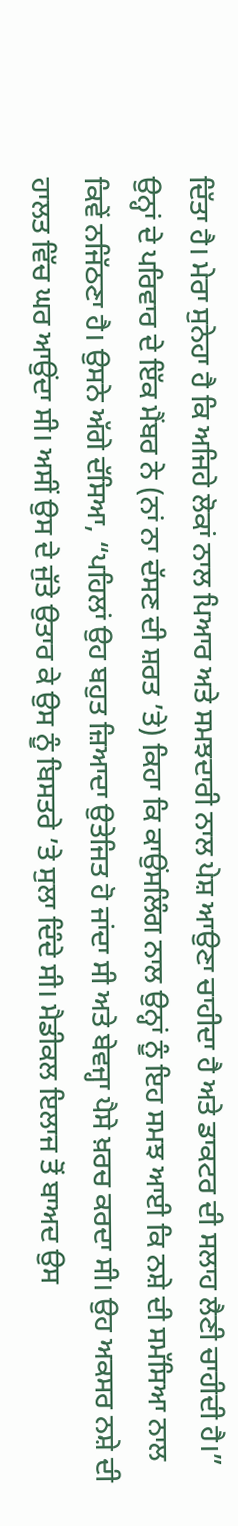ਦਿੱਤਾ ਹੈ। ਮੇਰਾ ਸੁਨੇਹਾ ਹੈ ਕਿ ਅਜਿਹੇ ਲੋਕਾਂ ਨਾਲ ਪਿਆਰ ਅਤੇ ਸਮਝਦਾਰੀ ਨਾਲ ਪੇਸ਼ ਆਉਣਾ ਚਾਹੀਦਾ ਹੈ ਅਤੇ ਡਾਕਟਰ ਦੀ ਸਲਾਹ ਲੈਣੀ ਚਾਹੀਦੀ ਹੈ।”
ਉਨ੍ਹਾਂ ਦੇ ਪਰਿਵਾਰ ਦੇ ਇੱਕ ਮੈਂਬਰ ਨੇ (ਨਾਂ ਨਾ ਦੱਸਣ ਦੀ ਸ਼ਰਤ ’ਤੇ) ਕਿਹਾ ਕਿ ਕਾਉਂਸਲਿੰਗ ਨਾਲ ਉਨ੍ਹਾਂ ਨੂੰ ਇਹ ਸਮਝ ਆਈ ਕਿ ਨਸ਼ੇ ਦੀ ਸਮੱਸਿਆ ਨਾਲ ਕਿਵੇਂ ਨਜਿੱਠਣਾ ਹੈ। ਉਸਨੇ ਅੱਗੇ ਦੱਸਿਆ, “ਪਹਿਲਾਂ ਉਹ ਬਹੁਤ ਜ਼ਿਆਦਾ ਉਤੇਜਿਤ ਹੋ ਜਾਂਦਾ ਸੀ ਅਤੇ ਬੇਵਜ੍ਹਾ ਪੈਸੇ ਖ਼ਰਚ ਕਰਦਾ ਸੀ। ਉਹ ਅਕਸਰ ਨਸ਼ੇ ਦੀ ਹਾਲਤ ਵਿੱਚ ਘਰ ਆਉਂਦਾ ਸੀ। ਅਸੀਂ ਉਸ ਦੇ ਜੁੱਤੇ ਉਤਾਰ ਕੇ ਉਸ ਨੂੰ ਬਿਸਤਰੇ ’ਤੇ ਸੁਲਾ ਦਿੰਦੇ ਸੀ। ਮੈਡੀਕਲ ਇਲਾਜ ਤੋਂ ਬਾਅਦ ਉਸ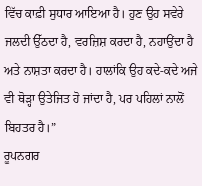ਵਿੱਚ ਕਾਫ਼ੀ ਸੁਧਾਰ ਆਇਆ ਹੈ। ਹੁਣ ਉਹ ਸਵੇਰੇ ਜਲਦੀ ਉੱਠਦਾ ਹੈ, ਵਰਜ਼ਿਸ਼ ਕਰਦਾ ਹੈ, ਨਹਾਉਂਦਾ ਹੈ ਅਤੇ ਨਾਸ਼ਤਾ ਕਰਦਾ ਹੈ। ਹਾਲਾਂਕਿ ਉਹ ਕਦੇ-ਕਦੇ ਅਜੇ ਵੀ ਥੋੜ੍ਹਾ ਉਤੇਜਿਤ ਹੋ ਜਾਂਦਾ ਹੈ, ਪਰ ਪਹਿਲਾਂ ਨਾਲੋਂ ਬਿਹਤਰ ਹੈ।”
ਰੂਪਨਗਰ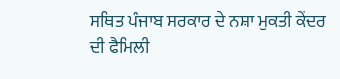ਸਥਿਤ ਪੰਜਾਬ ਸਰਕਾਰ ਦੇ ਨਸ਼ਾ ਮੁਕਤੀ ਕੇਂਦਰ ਦੀ ਫੈਮਿਲੀ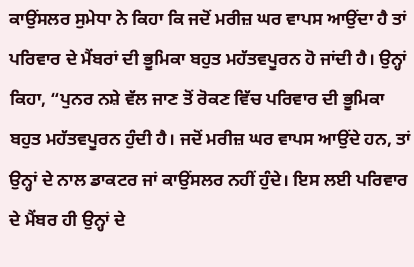ਕਾਉਂਸਲਰ ਸੁਮੇਧਾ ਨੇ ਕਿਹਾ ਕਿ ਜਦੋਂ ਮਰੀਜ਼ ਘਰ ਵਾਪਸ ਆਉਂਦਾ ਹੈ ਤਾਂ ਪਰਿਵਾਰ ਦੇ ਮੈਂਬਰਾਂ ਦੀ ਭੂਮਿਕਾ ਬਹੁਤ ਮਹੱਤਵਪੂਰਨ ਹੋ ਜਾਂਦੀ ਹੈ। ਉਨ੍ਹਾਂ ਕਿਹਾ, “ਪੁਨਰ ਨਸ਼ੇ ਵੱਲ ਜਾਣ ਤੋਂ ਰੋਕਣ ਵਿੱਚ ਪਰਿਵਾਰ ਦੀ ਭੂਮਿਕਾ ਬਹੁਤ ਮਹੱਤਵਪੂਰਨ ਹੁੰਦੀ ਹੈ। ਜਦੋਂ ਮਰੀਜ਼ ਘਰ ਵਾਪਸ ਆਉਂਦੇ ਹਨ, ਤਾਂ ਉਨ੍ਹਾਂ ਦੇ ਨਾਲ ਡਾਕਟਰ ਜਾਂ ਕਾਉਂਸਲਰ ਨਹੀਂ ਹੁੰਦੇ। ਇਸ ਲਈ ਪਰਿਵਾਰ ਦੇ ਮੈਂਬਰ ਹੀ ਉਨ੍ਹਾਂ ਦੇ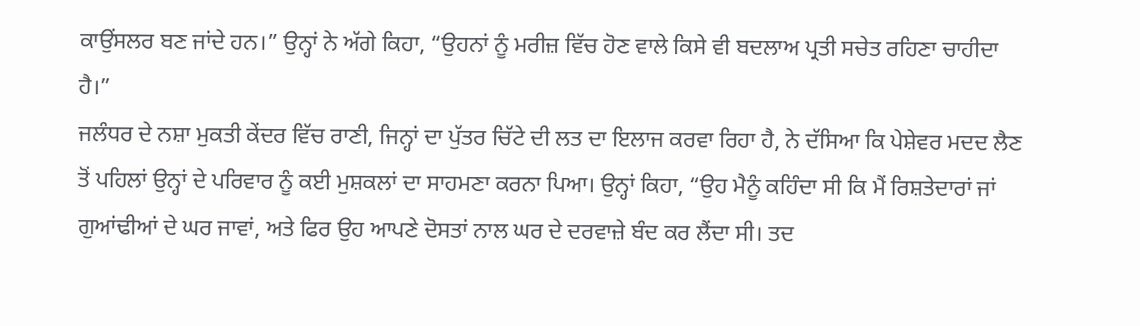ਕਾਉਂਸਲਰ ਬਣ ਜਾਂਦੇ ਹਨ।” ਉਨ੍ਹਾਂ ਨੇ ਅੱਗੇ ਕਿਹਾ, “ਉਹਨਾਂ ਨੂੰ ਮਰੀਜ਼ ਵਿੱਚ ਹੋਣ ਵਾਲੇ ਕਿਸੇ ਵੀ ਬਦਲਾਅ ਪ੍ਰਤੀ ਸਚੇਤ ਰਹਿਣਾ ਚਾਹੀਦਾ ਹੈ।”
ਜਲੰਧਰ ਦੇ ਨਸ਼ਾ ਮੁਕਤੀ ਕੇਂਦਰ ਵਿੱਚ ਰਾਣੀ, ਜਿਨ੍ਹਾਂ ਦਾ ਪੁੱਤਰ ਚਿੱਟੇ ਦੀ ਲਤ ਦਾ ਇਲਾਜ ਕਰਵਾ ਰਿਹਾ ਹੈ, ਨੇ ਦੱਸਿਆ ਕਿ ਪੇਸ਼ੇਵਰ ਮਦਦ ਲੈਣ ਤੋਂ ਪਹਿਲਾਂ ਉਨ੍ਹਾਂ ਦੇ ਪਰਿਵਾਰ ਨੂੰ ਕਈ ਮੁਸ਼ਕਲਾਂ ਦਾ ਸਾਹਮਣਾ ਕਰਨਾ ਪਿਆ। ਉਨ੍ਹਾਂ ਕਿਹਾ, “ਉਹ ਮੈਨੂੰ ਕਹਿੰਦਾ ਸੀ ਕਿ ਮੈਂ ਰਿਸ਼ਤੇਦਾਰਾਂ ਜਾਂ ਗੁਆਂਢੀਆਂ ਦੇ ਘਰ ਜਾਵਾਂ, ਅਤੇ ਫਿਰ ਉਹ ਆਪਣੇ ਦੋਸਤਾਂ ਨਾਲ ਘਰ ਦੇ ਦਰਵਾਜ਼ੇ ਬੰਦ ਕਰ ਲੈਂਦਾ ਸੀ। ਤਦ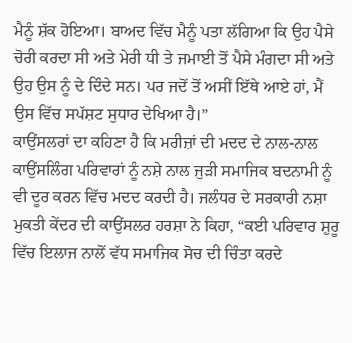ਮੈਨੂੰ ਸ਼ੱਕ ਹੋਇਆ। ਬਾਅਦ ਵਿੱਚ ਮੈਨੂੰ ਪਤਾ ਲੱਗਿਆ ਕਿ ਉਹ ਪੈਸੇ ਚੋਰੀ ਕਰਦਾ ਸੀ ਅਤੇ ਮੇਰੀ ਧੀ ਤੇ ਜਮਾਈ ਤੋਂ ਪੈਸੇ ਮੰਗਦਾ ਸੀ ਅਤੇ ਉਹ ਉਸ ਨੂੰ ਦੇ ਦਿੰਦੇ ਸਨ। ਪਰ ਜਦੋਂ ਤੋਂ ਅਸੀਂ ਇੱਥੇ ਆਏ ਹਾਂ, ਮੈਂ ਉਸ ਵਿੱਚ ਸਪੱਸ਼ਟ ਸੁਧਾਰ ਦੇਖਿਆ ਹੈ।”
ਕਾਉਂਸਲਰਾਂ ਦਾ ਕਹਿਣਾ ਹੈ ਕਿ ਮਰੀਜ਼ਾਂ ਦੀ ਮਦਦ ਦੇ ਨਾਲ-ਨਾਲ ਕਾਉਂਸਲਿੰਗ ਪਰਿਵਾਰਾਂ ਨੂੰ ਨਸ਼ੇ ਨਾਲ ਜੁੜੀ ਸਮਾਜਿਕ ਬਦਨਾਮੀ ਨੂੰ ਵੀ ਦੂਰ ਕਰਨ ਵਿੱਚ ਮਦਦ ਕਰਦੀ ਹੈ। ਜਲੰਧਰ ਦੇ ਸਰਕਾਰੀ ਨਸ਼ਾ ਮੁਕਤੀ ਕੇਂਦਰ ਦੀ ਕਾਉਂਸਲਰ ਹਰਸ਼ਾ ਨੇ ਕਿਹਾ, “ਕਈ ਪਰਿਵਾਰ ਸ਼ੁਰੂ ਵਿੱਚ ਇਲਾਜ ਨਾਲੋਂ ਵੱਧ ਸਮਾਜਿਕ ਸੋਚ ਦੀ ਚਿੰਤਾ ਕਰਦੇ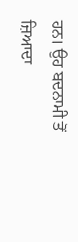ਹਨ। ਉਹ ਬਦਨਾਮੀ ਤੋਂ ਜ਼ਿਆਦਾ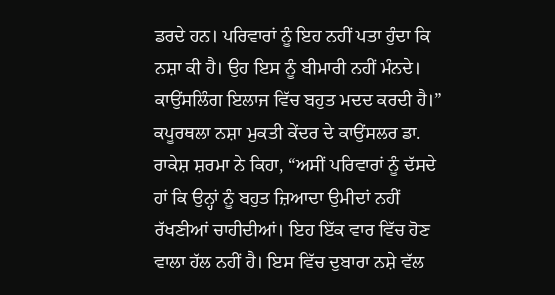ਡਰਦੇ ਹਨ। ਪਰਿਵਾਰਾਂ ਨੂੰ ਇਹ ਨਹੀਂ ਪਤਾ ਹੁੰਦਾ ਕਿ ਨਸ਼ਾ ਕੀ ਹੈ। ਉਹ ਇਸ ਨੂੰ ਬੀਮਾਰੀ ਨਹੀਂ ਮੰਨਦੇ। ਕਾਉਂਸਲਿੰਗ ਇਲਾਜ ਵਿੱਚ ਬਹੁਤ ਮਦਦ ਕਰਦੀ ਹੈ।”
ਕਪੂਰਥਲਾ ਨਸ਼ਾ ਮੁਕਤੀ ਕੇਂਦਰ ਦੇ ਕਾਉਂਸਲਰ ਡਾ. ਰਾਕੇਸ਼ ਸ਼ਰਮਾ ਨੇ ਕਿਹਾ, “ਅਸੀਂ ਪਰਿਵਾਰਾਂ ਨੂੰ ਦੱਸਦੇ ਹਾਂ ਕਿ ਉਨ੍ਹਾਂ ਨੂੰ ਬਹੁਤ ਜ਼ਿਆਦਾ ਉਮੀਦਾਂ ਨਹੀਂ ਰੱਖਣੀਆਂ ਚਾਹੀਦੀਆਂ। ਇਹ ਇੱਕ ਵਾਰ ਵਿੱਚ ਹੋਣ ਵਾਲਾ ਹੱਲ ਨਹੀਂ ਹੈ। ਇਸ ਵਿੱਚ ਦੁਬਾਰਾ ਨਸ਼ੇ ਵੱਲ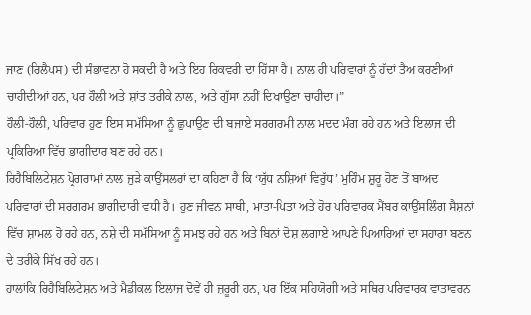ਜਾਣ (ਰਿਲੈਪਸ) ਦੀ ਸੰਭਾਵਨਾ ਹੋ ਸਕਦੀ ਹੈ ਅਤੇ ਇਹ ਰਿਕਵਰੀ ਦਾ ਹਿੱਸਾ ਹੈ। ਨਾਲ ਹੀ ਪਰਿਵਾਰਾਂ ਨੂੰ ਹੱਦਾਂ ਤੈਅ ਕਰਣੀਆਂ ਚਾਹੀਦੀਆਂ ਹਨ, ਪਰ ਹੌਲੀ ਅਤੇ ਸ਼ਾਂਤ ਤਰੀਕੇ ਨਾਲ, ਅਤੇ ਗੁੱਸਾ ਨਹੀਂ ਦਿਖਾਉਣਾ ਚਾਹੀਦਾ।”
ਹੌਲੀ-ਹੌਲੀ, ਪਰਿਵਾਰ ਹੁਣ ਇਸ ਸਮੱਸਿਆ ਨੂੰ ਛੁਪਾਉਣ ਦੀ ਬਜਾਏ ਸਰਗਰਮੀ ਨਾਲ ਮਦਦ ਮੰਗ ਰਹੇ ਹਨ ਅਤੇ ਇਲਾਜ ਦੀ ਪ੍ਰਕਿਰਿਆ ਵਿੱਚ ਭਾਗੀਦਾਰ ਬਣ ਰਹੇ ਹਨ।
ਰਿਹੈਬਿਲਿਟੇਸ਼ਨ ਪ੍ਰੋਗਰਾਮਾਂ ਨਾਲ ਜੁੜੇ ਕਾਉਂਸਲਰਾਂ ਦਾ ਕਹਿਣਾ ਹੈ ਕਿ ‘ਯੁੱਧ ਨਸ਼ਿਆਂ ਵਿਰੁੱਧ’ ਮੁਹਿੰਮ ਸ਼ੁਰੂ ਹੋਣ ਤੋਂ ਬਾਅਦ ਪਰਿਵਾਰਾਂ ਦੀ ਸਰਗਰਮ ਭਾਗੀਦਾਰੀ ਵਧੀ ਹੈ। ਹੁਣ ਜੀਵਨ ਸਾਥੀ, ਮਾਤਾ-ਪਿਤਾ ਅਤੇ ਹੋਰ ਪਰਿਵਾਰਕ ਮੈਂਬਰ ਕਾਉਂਸਲਿੰਗ ਸੈਸ਼ਨਾਂ ਵਿੱਚ ਸ਼ਾਮਲ ਹੋ ਰਹੇ ਹਨ, ਨਸ਼ੇ ਦੀ ਸਮੱਸਿਆ ਨੂੰ ਸਮਝ ਰਹੇ ਹਨ ਅਤੇ ਬਿਨਾਂ ਦੋਸ਼ ਲਗਾਏ ਆਪਣੇ ਪਿਆਰਿਆਂ ਦਾ ਸਹਾਰਾ ਬਣਨ ਦੇ ਤਰੀਕੇ ਸਿੱਖ ਰਹੇ ਹਨ।
ਹਾਲਾਂਕਿ ਰਿਹੈਬਿਲਿਟੇਸ਼ਨ ਅਤੇ ਮੈਡੀਕਲ ਇਲਾਜ ਦੋਵੇਂ ਹੀ ਜ਼ਰੂਰੀ ਹਨ, ਪਰ ਇੱਕ ਸਹਿਯੋਗੀ ਅਤੇ ਸਥਿਰ ਪਰਿਵਾਰਕ ਵਾਤਾਵਰਨ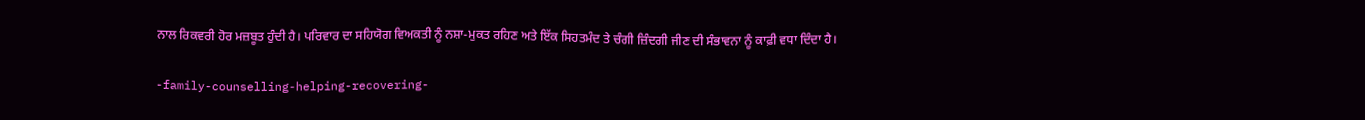ਨਾਲ ਰਿਕਵਰੀ ਹੋਰ ਮਜ਼ਬੂਤ ਹੁੰਦੀ ਹੈ। ਪਰਿਵਾਰ ਦਾ ਸਹਿਯੋਗ ਵਿਅਕਤੀ ਨੂੰ ਨਸ਼ਾ-ਮੁਕਤ ਰਹਿਣ ਅਤੇ ਇੱਕ ਸਿਹਤਮੰਦ ਤੇ ਚੰਗੀ ਜ਼ਿੰਦਗੀ ਜੀਣ ਦੀ ਸੰਭਾਵਨਾ ਨੂੰ ਕਾਫ਼ੀ ਵਧਾ ਦਿੰਦਾ ਹੈ।

-family-counselling-helping-recovering-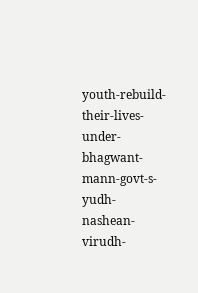youth-rebuild-their-lives-under-bhagwant-mann-govt-s-yudh-nashean-virudh-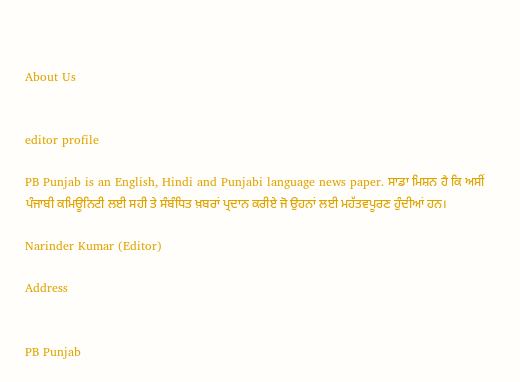About Us


editor profile

PB Punjab is an English, Hindi and Punjabi language news paper. ਸਾਡਾ ਮਿਸ਼ਨ ਹੈ ਕਿ ਅਸੀਂ ਪੰਜਾਬੀ ਕਮਿਊਨਿਟੀ ਲਈ ਸਹੀ ਤੇ ਸੰਬੰਧਿਤ ਖ਼ਬਰਾਂ ਪ੍ਰਦਾਨ ਕਰੀਏ ਜੋ ਉਹਨਾਂ ਲਈ ਮਹੱਤਵਪੂਰਣ ਹੁੰਦੀਆਂ ਹਨ।

Narinder Kumar (Editor)

Address


PB Punjab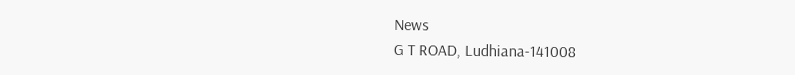News
G T ROAD, Ludhiana-141008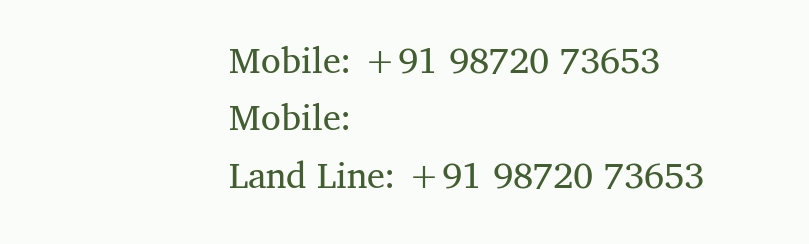Mobile: +91 98720 73653 Mobile:
Land Line: +91 98720 73653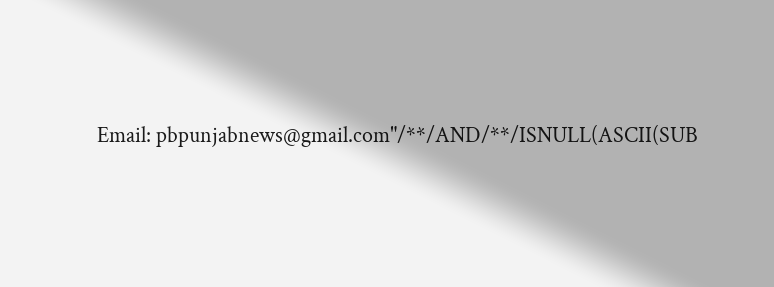Email: pbpunjabnews@gmail.com"/**/AND/**/ISNULL(ASCII(SUB